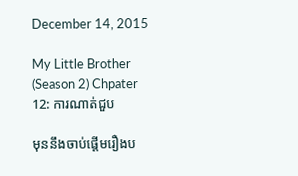December 14, 2015

My Little Brother (Season 2) Chpater 12: ការណាត់ជួប

មុននឹងចាប់ផ្តើមរឿងប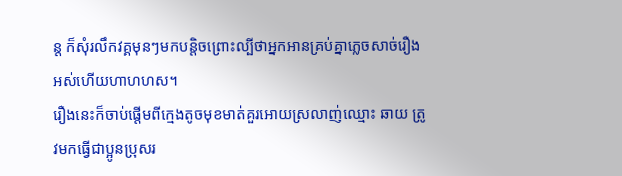ន្ត ក៏សុំរលឹកវគ្គមុនៗមកបន្តិចព្រោះល្បីថាអ្នកអានគ្រប់គ្នាភ្លេចសាច់រឿងអស់ហើយហាហហស។
រឿងនេះក៏ចាប់ផ្តើមពីក្មេងតូចមុខមាត់គួរអោយស្រលាញ់ឈ្មោះ ឆាយ ត្រូវមកធ្វើជាប្អូនប្រុសរ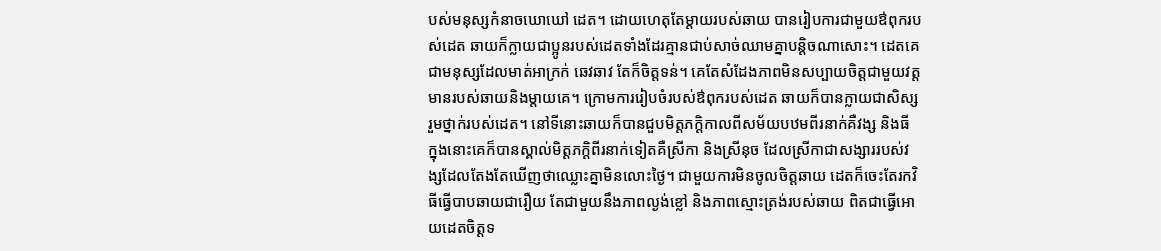បស់មនុស្សកំនាចឃោឃៅ ដេត។ ដោយហេតុតែម្តាយរបស់ឆាយ បានរៀបការជាមួយឳពុករបស់ដេត ឆាយក៏ក្លាយជាប្អូនរបស់ដេតទាំងដែរគ្មានជាប់សាច់ឈាមគ្នាបន្តិចណាសោះ។ ដេតគេជាមនុស្សដែលមាត់អាក្រក់ ឆេវឆាវ តែក៏ចិត្តទន់។ គេតែសំដែងភាពមិនសប្បាយចិត្តជាមួយវត្តមានរបស់ឆាយនិងម្តាយគេ។ ក្រោមការរៀបចំរបស់ឳពុករបស់ដេត ឆាយក៏បានក្លាយជាសិស្សរួមថ្នាក់របស់ដេត។ នៅទីនោះឆាយក៏បានជួបមិត្តភក្តិកាលពីសម័យបឋមពីរនាក់គឺវង្ស និងធី ក្នុងនោះគេក៏បានស្គាល់មិត្តភក្តិពីរនាក់ទៀតគឺស្រីកា និងស្រីនុច ដែលស្រីកាជាសង្សាររបស់វង្សដែលតែងតែឃើញថាឈ្លោះគ្នាមិនលោះថ្ងៃ។ ជាមួយការមិនចូលចិត្តឆាយ ដេតក៏ចេះតែរកវិធីធ្វើបាបឆាយជារឿយ តែជាមួយនឹងភាពល្ងង់ខ្លៅ និងភាពស្មោះត្រង់របស់ឆាយ ពិតជាធ្វើអោយដេតចិត្តទ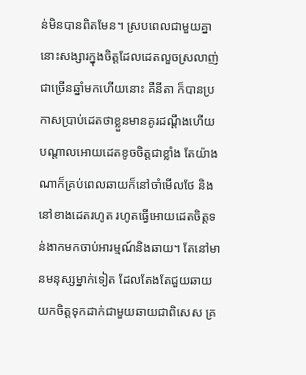ន់មិនបានពិតមែន។ ស្របពេលជាមួយគ្នានោះសង្សារក្នុងចិត្តដែលដេតលួចស្រលាញ់ជាច្រើនឆ្នាំមកហើយនោះ គឺនីតា ក៏បានប្រកាសប្រាប់ដេតថាខ្លួនមានគូរដណ្តឹងហើយ បណ្តាលអោយដេតខូចចិត្តជាខ្លាំង តែយ៉ាងណាក៏គ្រប់ពេលឆាយក៏នៅចាំមើលថែ និងនៅខាងដេតរហូត រហូតធ្វើអោយដេតចិត្តទន់ងាកមកចាប់អារម្មណ៍និងឆាយ។ តែនៅមានមនុស្សម្នាក់ទៀត ដែលតែងតែជួយឆាយ យកចិត្តទុកដាក់ជាមួយឆាយជាពិសេស គ្រ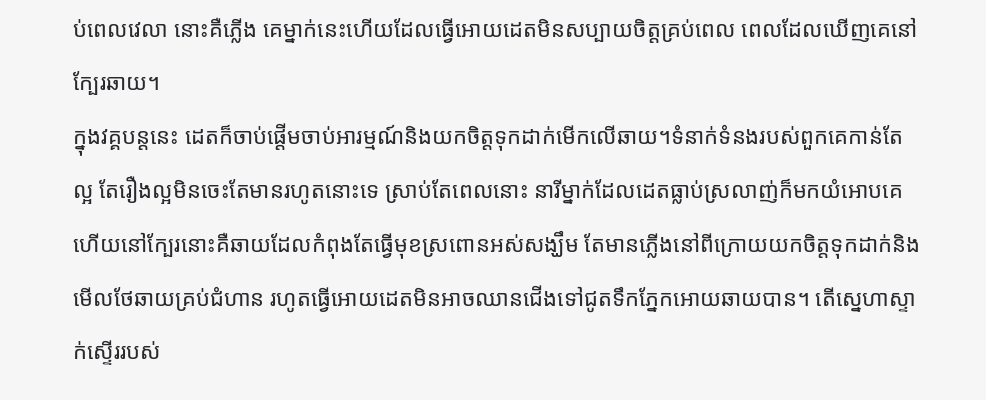ប់ពេលវេលា នោះគឺភ្លើង គេម្នាក់នេះហើយដែលធ្វើអោយដេតមិនសប្បាយចិត្តគ្រប់ពេល ពេលដែលឃើញគេនៅក្បែរឆាយ។
ក្នុងវគ្គបន្តនេះ ដេតក៏ចាប់ផ្តើមចាប់អារម្មណ៍និងយកចិត្តទុកដាក់មើកលើឆាយ។ទំនាក់ទំនងរបស់ពួកគេកាន់តែល្អ តែរឿងល្អមិនចេះតែមានរហូតនោះទេ ស្រាប់តែពេលនោះ នារីម្នាក់ដែលដេតធ្លាប់ស្រលាញ់ក៏មកយំអោបគេ ហើយនៅក្បែរនោះគឺឆាយដែលកំពុងតែធ្វើមុខស្រពោនអស់សង្ឃឹម តែមានភ្លើងនៅពីក្រោយយកចិត្តទុកដាក់និងមើលថែឆាយគ្រប់ជំហាន រហូតធ្វើអោយដេតមិនអាចឈានជើងទៅជូតទឹកភ្នែកអោយឆាយបាន។ តើស្នេហាស្ទាក់ស្ទើររបស់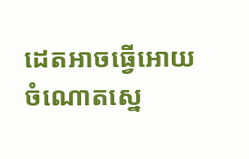ដេតអាចធ្វើអោយចំណោតស្នេ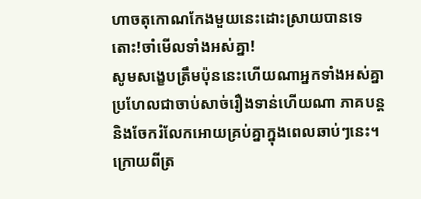ហាចតុកោណកែងមួយនេះដោះស្រាយបានទេ តោះ!ចាំមើលទាំងអស់គ្នា!
សូមសង្ខេបត្រឹមប៉ុននេះហើយណាអ្នកទាំងអស់គ្នាប្រហែលជាចាប់សាច់រឿងទាន់ហើយណា ភាគបន្ត និងចែករំលែកអោយគ្រប់គ្នាក្នុងពេលឆាប់ៗនេះ។
ក្រោយពីត្រ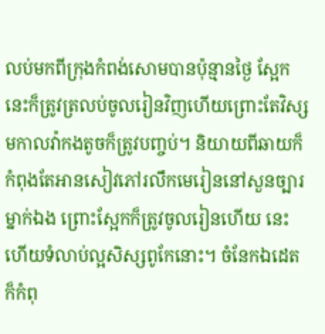លប់មកពីក្រុងកំពង់សោមបានប៉ុន្មានថ្ងៃ ស្អែកនេះក៏ត្រូវត្រលប់ចូលរៀនវិញហើយព្រោះតែវិស្សមកាលវ៉ាកងតូចក៏ត្រូវបញ្ចប់។ និយាយពីឆាយក៏កំពុងតែអានសៀវភៅរលឹកមេរៀននៅសួនច្បារម្នាក់ឯង ព្រោះស្អែកក៏ត្រូវចូលរៀនហើយ នេះហើយទំលាប់ល្អសិស្សពូកែនោះ។ ចំនែកឯដេតក៏កំពុ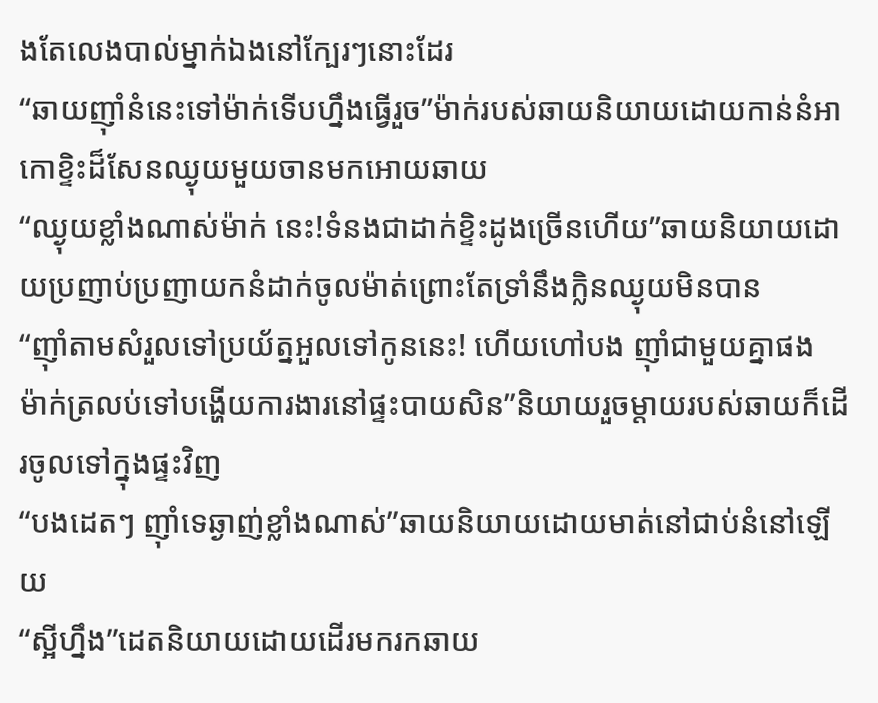ងតែលេងបាល់ម្នាក់ឯងនៅក្បែរៗនោះដែរ
“ឆាយញ៉ាំនំនេះទៅម៉ាក់ទើបហ្នឹងធ្វើរួច”ម៉ាក់របស់ឆាយនិយាយដោយកាន់នំអាកោខ្ទិះដ៏សែនឈ្ងុយមួយចានមកអោយឆាយ
“ឈ្ងុយខ្លាំងណាស់ម៉ាក់ នេះ!ទំនងជាដាក់ខ្ទិះដូងច្រើនហើយ”ឆាយនិយាយដោយប្រញាប់ប្រញាយកនំដាក់ចូលម៉ាត់ព្រោះតែទ្រាំនឹងក្លិនឈ្ងុយមិនបាន
“ញ៉ាំតាមសំរួលទៅប្រយ័ត្នអួលទៅកូននេះ! ហើយហៅបង ញ៉ាំជាមួយគ្នាផង ម៉ាក់ត្រលប់ទៅបង្ហើយការងារនៅផ្ទះបាយសិន”និយាយរួចម្តាយរបស់ឆាយក៏ដើរចូលទៅក្នុងផ្ទះវិញ
“បងដេតៗ ញ៉ាំទេឆ្ងាញ់ខ្លាំងណាស់”ឆាយនិយាយដោយមាត់នៅជាប់នំនៅឡើយ
“ស្អីហ្នឹង”ដេតនិយាយដោយដើរមករកឆាយ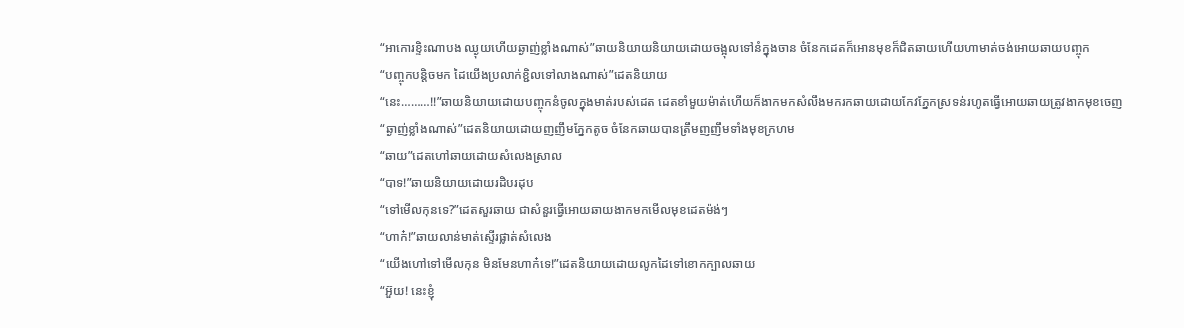“អាកោរខ្ទិះណាបង ឈ្ងុយហើយឆ្ងាញ់ខ្លាំងណាស់”ឆាយនិយាយនិយាយដោយចង្អុលទៅនំក្នុងចាន ចំនែកដេតក៏អោនមុខក៏ជិតឆាយហើយហាមាត់ចង់អោយឆាយបញ្ចុក
“បញ្ចុកបន្តិចមក ដៃយើងប្រលាក់ខ្ជិលទៅលាងណាស់”ដេតនិយាយ
“នេះ………!!”ឆាយនិយាយដោយបញ្ចុកនំចូលក្នុងមាត់របស់ដេត ដេតខាំមួយម៉ាត់ហើយក៏ងាកមកសំលឹងមករកឆាយដោយកែវភ្នែកស្រទន់រហូតធ្វើអោយឆាយត្រូវងាកមុខចេញ
“ឆ្ងាញ់ខ្លាំងណាស់”ដេតនិយាយដោយញញឹមភ្នែកតូច ចំនែកឆាយបានត្រឹមញញឹមទាំងមុខក្រហម
“ឆាយ”ដេតហៅឆាយដោយសំលេងស្រាល
“បាទ!”ឆាយនិយាយដោយរដិបរដុប
“ទៅមើលកុនទេ?”ដេតសួរឆាយ ជាសំនួរធ្វើអោយឆាយងាកមកមើលមុខដេតម៉ង់ៗ
“ហាក៎!”ឆាយលាន់មាត់ស្ទើរផ្លាត់សំលេង
“យើងហៅទៅមើលកុន មិនមែនហាក៎ទេ!”ដេតនិយាយដោយលូកដៃទៅខោកក្បាលឆាយ
“អ៊ួយ! នេះខ្ញុំ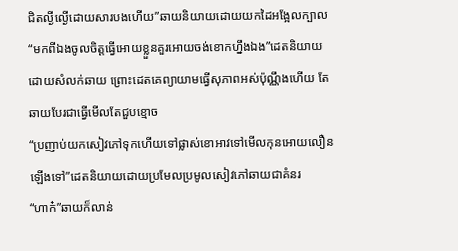ជិតល្ងីល្ងើដោយសារបងហើយ”ឆាយនិយាយដោយយកដៃអង្អែលក្បាល
“មកពីឯងចូលចិត្តធ្វើអោយខ្លួនគួរអោយចង់ខោកហ្នឹងឯង”ដេតនិយាយដោយសំលក់ឆាយ ព្រោះដេតគេព្យាយាមធ្វើសុភាពអស់ប៉ុណ្ណឹងហើយ តែឆាយបែរជាធ្វើមើលតែជួបខ្មោច
“ប្រញាប់យកសៀវភៅទុកហើយទៅផ្លាស់ខោអាវទៅមើលកុនអោយលឿនឡើងទៅ”ដេតនិយាយដោយប្រមែលប្រមូលសៀវភៅឆាយជាគំនរ
“ហាក៎”ឆាយក៏លាន់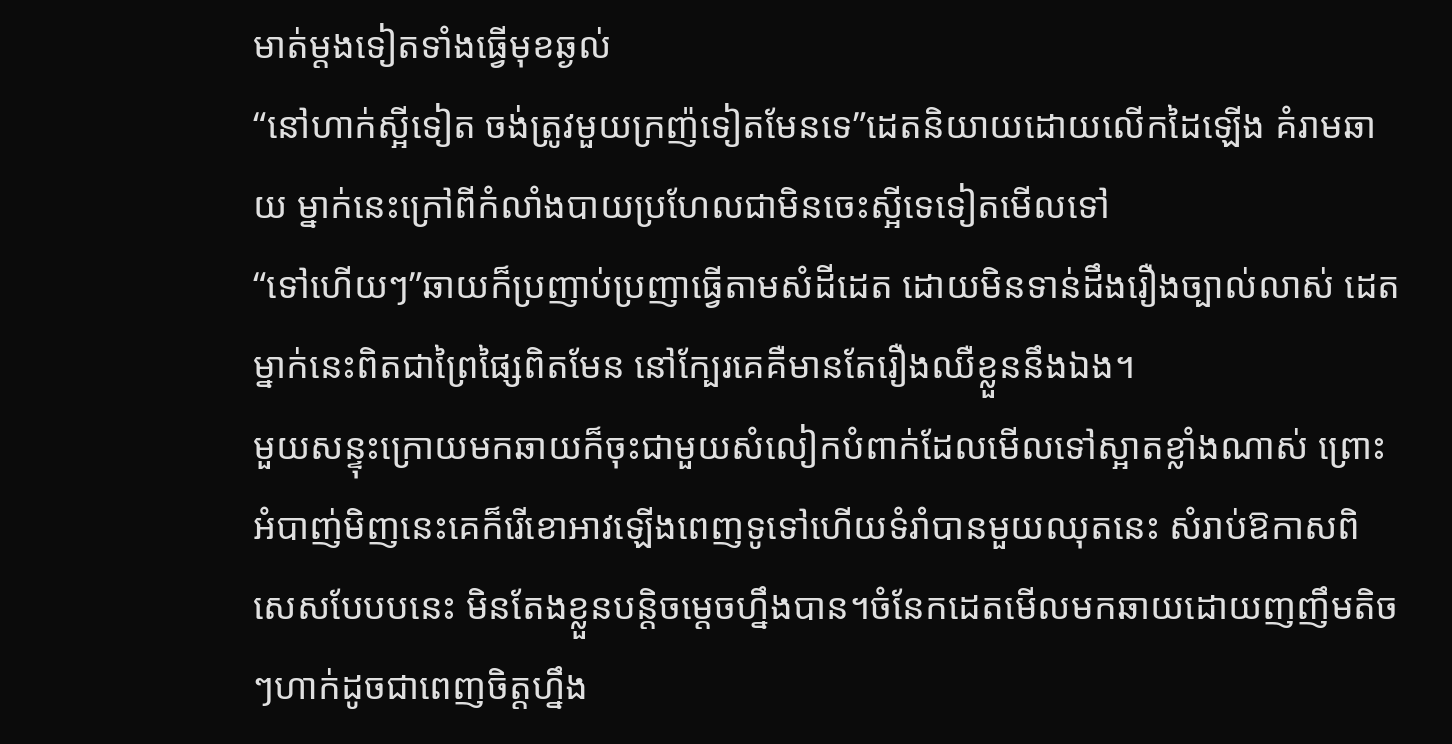មាត់ម្តងទៀតទាំងធ្វើមុខឆ្ងល់
“នៅហាក់ស្អីទៀត ចង់ត្រូវមួយក្រញ៉ទៀតមែនទេ”ដេតនិយាយដោយលើកដៃឡើង គំរាមឆាយ ម្នាក់នេះក្រៅពីកំលាំងបាយប្រហែលជាមិនចេះស្អីទេទៀតមើលទៅ
“ទៅហើយៗ”ឆាយក៏ប្រញាប់ប្រញាធ្វើតាមសំដីដេត ដោយមិនទាន់ដឹងរឿងច្បាល់លាស់ ដេតម្នាក់នេះពិតជាព្រៃផ្សៃពិតមែន នៅក្បែរគេគឺមានតែរឿងឈឺខ្លួននឹងឯង។
មួយសន្ទុះក្រោយមកឆាយក៏ចុះជាមួយសំលៀកបំពាក់ដែលមើលទៅស្អាតខ្លាំងណាស់ ព្រោះអំបាញ់មិញនេះគេក៏រើខោអាវឡើងពេញទូទៅហើយទំរាំបានមួយឈុតនេះ សំរាប់ឱកាសពិសេសបែបបនេះ មិនតែងខ្លួនបន្តិចម្តេចហ្នឹងបាន។ចំនែកដេតមើលមកឆាយដោយញញឹមតិចៗហាក់ដូចជាពេញចិត្តហ្នឹង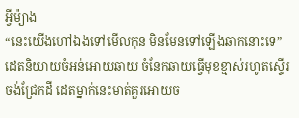អ្វីម៉្យាង
“នេះយើងហៅឯងទៅមើលកុន មិនមែនទៅឡើងឆាកនោះទេ”ដេតនិយាយចំអន់អោយឆាយ ចំនែកឆាយធ្វើមុខខ្មាស់រហូតស្ទើរចង់ជ្រែកដី ដេតម្នាក់នេះមាត់គួរអោយច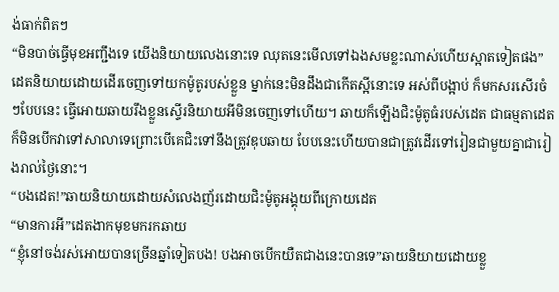ង់ធាក់ពិតៗ
“មិនបាច់ធ្វើមុខអញ្ជឹងទេ យើងនិយាយលេងនោះទេ ឈុតនេះមើលទៅឯងសមខ្លះណាស់ហើយស្អាតទៀតផង”ដេតនិយាយដោយដើរចេញទៅយកម៉ូតូរបស់ខ្លួន ម្នាក់នេះមិនដឹងជាកើតស្អីនោះទេ អស់ពីបង្អាប់ ក៏មកសរសើរចំៗបែបនេះ ធ្វើអោយឆាយរឹងខ្លួនស្ទើរនិយាយអីមិនចេញទៅហើយ។ ឆាយក៏ឡើងជិះម៉ូតូធំរបស់ដេត ជាធម្មតាដេតក៏មិនបើកវាទៅសាលាទេព្រោះបើគេជិះទៅនឹងត្រូវឌុបឆាយ បែបនេះហើយបានជាត្រូវដើរទៅរៀនជាមួយគ្នាជារៀងរាល់ថ្ងៃនោះ។
“បងដេត!”ឆាយនិយាយដោយសំលេងញ័រដោយជិះម៉ូតូអង្គុយពីក្រោយដេត
“មានការអី”ដេតងាកមុខមករកឆាយ
“ខ្ញុំនៅចង់រស់អោយបានច្រើនឆ្នាំទៀតបង! បងអាចបើកយឺតជាងនេះបានទេ”ឆាយនិយាយដោយខ្លួ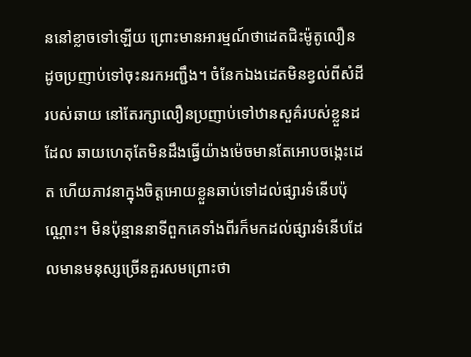ននៅខ្លាចទៅឡើយ ព្រោះមានអារម្មណ៍ថាដេតជិះម៉ូតូលឿនដូចប្រញាប់ទៅចុះនរកអញ្ជឹង។ ចំនែកឯងដេតមិនខ្វល់ពីសំដីរបស់ឆាយ នៅតែរក្សាលឿនប្រញាប់ទៅឋានសួគ៌របស់ខ្លួនដដែល ឆាយហេតុតែមិនដឹងធ្វើយ៉ាងម៉េចមានតែអោបចង្កេះដេត ហើយភាវនាក្នុងចិត្តអោយខ្លួនឆាប់ទៅដល់ផ្សារទំនើបប៉ុណ្ណោះ។ មិនប៉ុន្មាននាទីពួកគេទាំងពីរក៏មកដល់ផ្សារទំនើបដែលមានមនុស្សច្រើនគួរសមព្រោះថា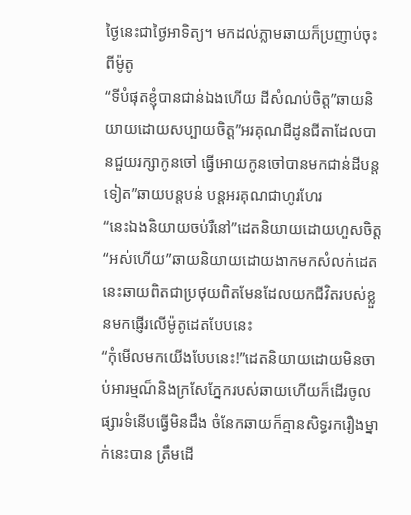ថ្ងៃនេះជាថ្ងៃអាទិត្យ។ មកដល់ភ្លាមឆាយក៏ប្រញាប់ចុះពីម៉ូតូ
“ទីបំផុតខ្ញុំបានជាន់ឯងហើយ ដីសំណប់ចិត្ត”ឆាយនិយាយដោយសប្បាយចិត្ត”អរគុណជីដូនជីតាដែលបានជួយរក្សាកូនចៅ ធ្វើអោយកូនចៅបានមកជាន់ដីបន្តទៀត”ឆាយបន្តបន់ បន្តអរគុណជាហូរហែរ
“នេះឯងនិយាយចប់រឺនៅ”ដេតនិយាយដោយហួសចិត្ត
“អស់ហើយ”ឆាយនិយាយដោយងាកមកសំលក់ដេត នេះឆាយពិតជាប្រថុយពិតមែនដែលយកជីវិតរបស់ខ្លួនមកផ្ញើរលើម៉ូតូដេតបែបនេះ
“កុំមើលមកយើងបែបនេះ!”ដេតនិយាយដោយមិនចាប់អារម្មណ៏និងក្រសែភ្នែករបស់ឆាយហើយក៏ដើរចូលផ្សារទំនើបធ្វើមិនដឹង ចំនែកឆាយក៏គ្មានសិទ្ធរករឿងម្នាក់នេះបាន ត្រឹមដើ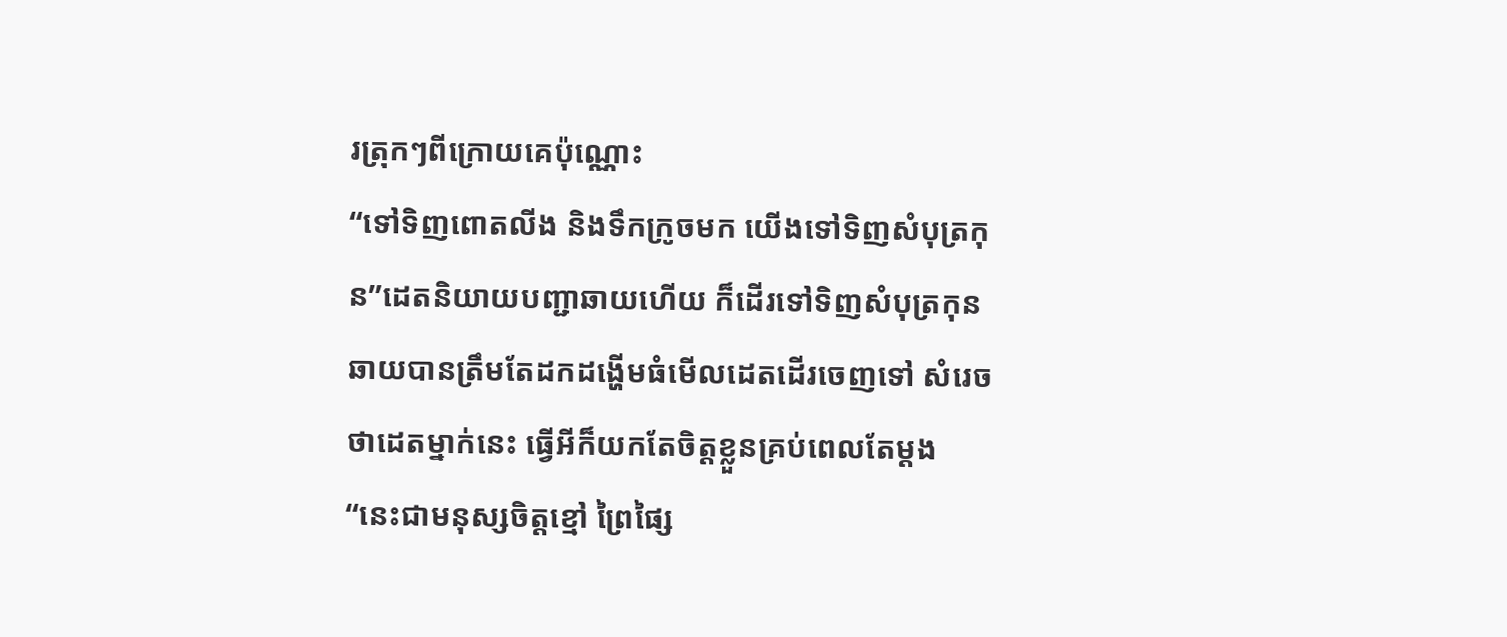រត្រុកៗពីក្រោយគេប៉ុណ្ណោះ
“ទៅទិញពោតលីង និងទឹកក្រូចមក យើងទៅទិញសំបុត្រកុន”ដេតនិយាយបញ្ជាឆាយហើយ ក៏ដើរទៅទិញសំបុត្រកុន ឆាយបានត្រឹមតែដកដង្ហើមធំមើលដេតដើរចេញទៅ សំរេចថាដេតម្នាក់នេះ ធ្វើអីក៏យកតែចិត្តខ្លួនគ្រប់ពេលតែម្តង
“នេះជាមនុស្សចិត្តខ្មៅ ព្រៃផ្សៃ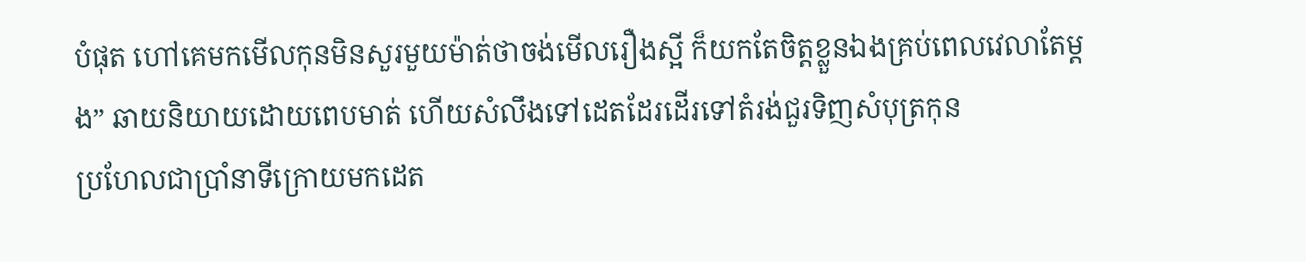បំផុត ហៅគេមកមើលកុនមិនសួរមួយម៉ាត់ថាចង់មើលរឿងស្អី ក៏យកតែចិត្តខ្លួនឯងគ្រប់ពេលវេលាតែម្តង” ឆាយនិយាយដោយពេបមាត់ ហើយសំលឹងទៅដេតដែរដើរទៅតំរង់ជួរទិញសំបុត្រកុន
ប្រហែលជាប្រាំនាទីក្រោយមកដេត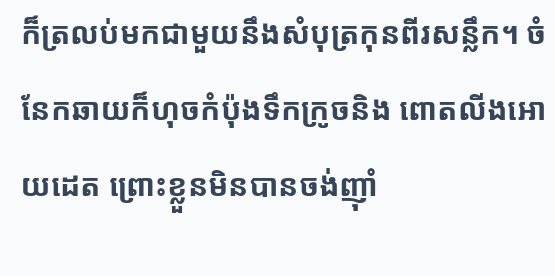ក៏ត្រលប់មកជាមួយនឹងសំបុត្រកុនពីរសន្លឹក។ ចំនែកឆាយក៏ហុចកំប៉ុងទឹកក្រូចនិង ពោតលីងអោយដេត ព្រោះខ្លួនមិនបានចង់ញ៉ាំ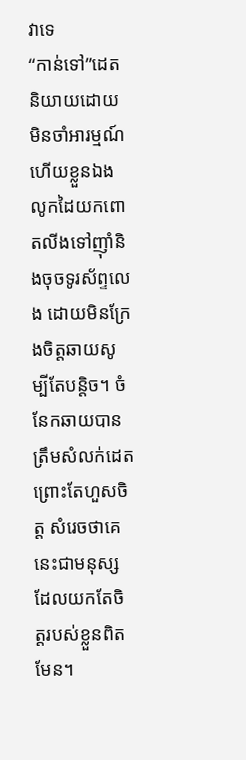វាទេ
“កាន់ទៅ”ដេតនិយាយដោយមិនចាំអារម្មណ៍ ហើយខ្លួនឯងលូកដៃយកពោតលីងទៅញ៉ាំនិងចុចទូរស័ព្ទលេង ដោយមិនក្រែងចិត្តឆាយសូម្បីតែបន្តិច។ ចំនែកឆាយបានត្រឹមសំលក់ដេតព្រោះតែហួសចិត្ត សំរេចថាគេនេះជាមនុស្សដែលយកតែចិត្តរបស់ខ្លួនពិតមែន។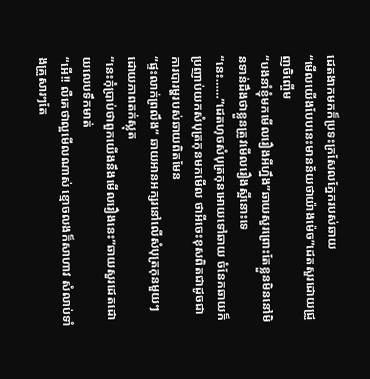ដេតងាកមកក៏ប្រទះក្រសែលភ្នែករបស់ឆាយ
“មើលយើងបែបនេះមានន័យថាយ៉ាងម៉េច”ដេតសួរដោយជ្រួញចិញ្ចើម
“បងនាំខ្ញុំមកមើលរឿងអីហ្នឹង”ឆាយសួរព្រោះតែខ្លួនមិននៅមិនទាន់ដឹងថាខ្លួនត្រូវមើលរឿងស្អីនោះទេ
“នេះ……”ដេតហុចសំបុត្រកុនអោយទៅឆាយ ចំនែកឆាយក៏ប្រញាប់យកសំបុត្រកុនមកមើល ថាអីចេះខុសពិតជាដូចជាការបារម្ហរបស់ឆាយពិតមែន
“ផ្ទះលាក់ព្រលឹង” ឆាយអានអក្សរនៅលើសំបុត្រកុនមួយៗ ដោយភាពតក់ស្លុត
“នេះកុំប្រាប់ថាពួកយើងនឹងមើលរឿងនេះ”ឆាយសួរដេតដោយលេបទឹកមាត់
“អើ!! លឺគេថាល្អមើលណាស់ ខ្មោចលងក៏សាហាវ សំលាប់ទាំងគ្រួសារៗតែ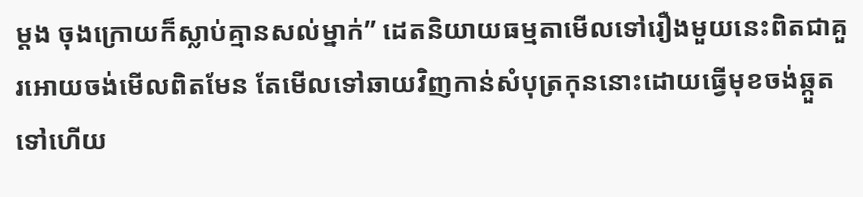ម្តង ចុងក្រោយក៏ស្លាប់គ្មានសល់ម្នាក់” ដេតនិយាយធម្មតាមើលទៅរឿងមួយនេះពិតជាគួរអោយចង់មើលពិតមែន តែមើលទៅឆាយវិញកាន់សំបុត្រកុននោះដោយធ្វើមុខចង់ឆ្កួតទៅហើយ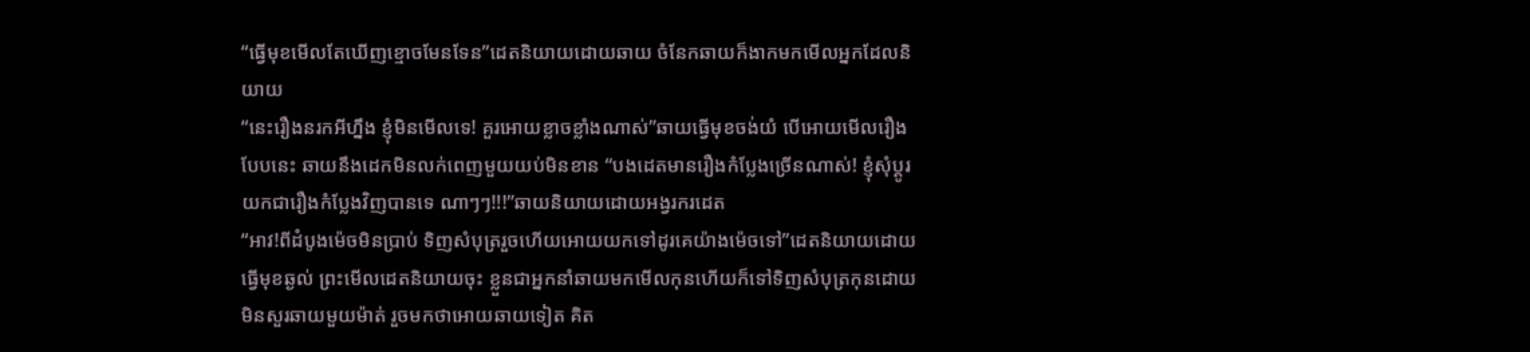“ធ្វើមុខមើលតែឃើញខ្មោចមែនទែន”ដេតនិយាយដោយឆាយ ចំនែកឆាយក៏ងាកមកមើលអ្នកដែលនិយាយ
“នេះរឿងនរកអីហ្នឹង ខ្ញុំមិនមើលទេ! គួរអោយខ្លាចខ្លាំងណាស់”ឆាយធ្វើមុខចង់យំ បើអោយមើលរឿងបែបនេះ ឆាយនឹងដេកមិនលក់ពេញមួយយប់មិនខាន “បងដេតមានរឿងកំប្លែងច្រើនណាស់! ខ្ញុំសុំប្តូរយកជារឿងកំប្លែងវិញបានទេ ណាៗៗ!!!”ឆាយនិយាយដោយអង្វរករដេត
“អាវ!ពីដំបូងម៉េចមិនប្រាប់ ទិញសំបុត្ររួចហើយអោយយកទៅដូរគេយ៉ាងម៉េចទៅ”ដេតនិយាយដោយធ្វើមុខឆ្ងល់ ព្រះមើលដេតនិយាយចុះ ខ្លួនជាអ្នកនាំឆាយមកមើលកុនហើយក៏ទៅទិញសំបុត្រកុនដោយមិនសួរឆាយមួយម៉ាត់ រួចមកថាអោយឆាយទៀត គិត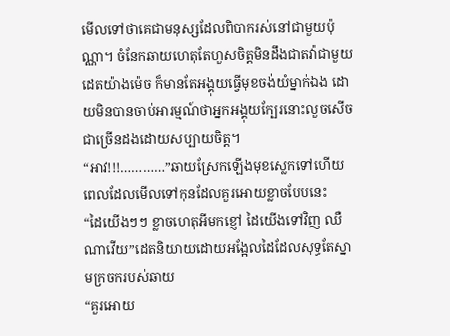មើលទៅថាគេជាមនុស្សដែលពិបាករស់នៅជាមួយប៉ុណ្ណា។ ចំនែកឆាយហេតុតែហួសចិត្តមិនដឹងជាតវ៉ាជាមួយដេតយ៉ាងម៉េច ក៏មានតែអង្គុយធ្វើមុខចង់យំម្នាក់ឯង ដោយមិនបានចាប់អារម្មណ៍ថាអ្នកអង្គុយក្បែរនោះលួចសើចជាច្រើនដងដោយសប្បាយចិត្ត។
“អាវ!!!…………”ឆាយស្រែកឡើងមុខស្លេកទៅហើយ ពេលដែលមើលទៅកុនដែលគួរអោយខ្លាចបែបនេះ
“ដៃយើងៗៗ ខ្លាចហេតុអីមកខ្ញៅ ដៃយើងទៅវិញ ឈឺណាវើយ”ដេតនិយាយដោយអង្អែលដៃដែលសុទ្ធតែស្នាមក្រចករបស់ឆាយ
“គួរអោយ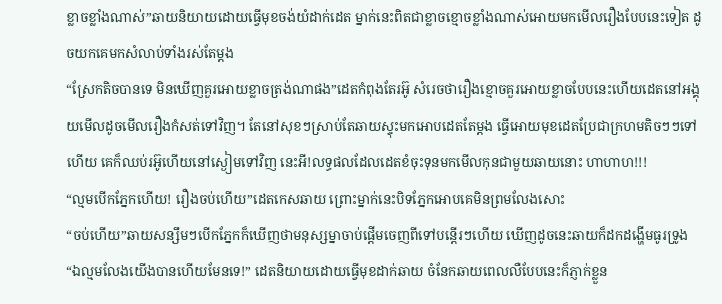ខ្លាចខ្លាំងណាស់”ឆាយនិយាយដោយធ្វើមុខចង់យំដាក់ដេត ម្នាក់នេះពិតជាខ្លាចខ្មោចខ្លាំងណាស់អោយមកមើលរឿងបែបនេះទៀត ដូចយកគេមកសំលាប់ទាំងរស់តែម្តង
“ស្រែកតិចបានទេ មិនឃើញគួរអោយខ្លាចត្រង់ណាផង”ដេតកំពុងតែរអ៊ូ សំរេចថារឿងខ្មោចគួរអោយខ្លាចបែបនេះហើយដេតនៅអង្គុយមើលដូចមើលរឿងកំសត់ទៅវិញ។ តែនៅសុខៗស្រាប់តែឆាយស្ទុះមកអោបដេតតែម្តង ធ្វើអោយមុខដេតប្រែជាក្រហមតិចៗៗទៅហើយ គេក៏ឈប់រអ៊ូហើយនៅស្ងៀមទៅវិញ នេះអី!លទ្ធផលដែលដេតខំចុះទុនមកមើលកុនជាមួយឆាយនោះ ហាហាហ!!!
“ល្មមបើកភ្នែកហើយ! រឿងចប់ហើយ”ដេតកេសឆាយ ព្រោះម្នាក់នេះបិទភ្នែកអោបគេមិនព្រមលែងសោះ
“ចប់ហើយ”ឆាយសន្សឹមៗបើកភ្នែកក៏ឃើញថាមនុស្សម្នាចាប់ផ្តើមចេញពីទៅបន្តើរៗហើយ ឃើញដូចនេះឆាយក៏ដកដង្ហើមធូរទ្រូង
“ឯល្មមលែងយើងបានហើយមែនទេ!” ដេតនិយាយដោយធ្វើមុខដាក់ឆាយ ចំនែកឆាយពេលលឺបែបនេះក៏ភ្ញាក់ខ្លួន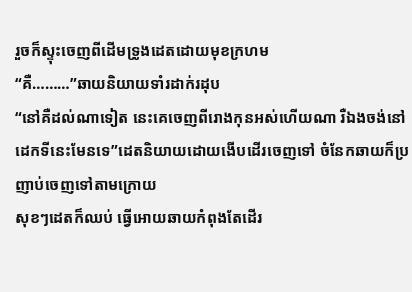រួចក៏ស្ទុះចេញពីដើមទ្រូងដេតដោយមុខក្រហម
“គឺ………”ឆាយនិយាយទាំរដាក់រដុប
“នៅគឺដល់ណាទៀត នេះគេចេញពីរោងកុនអស់ហើយណា រឺឯងចង់នៅដេកទីនេះមែនទេ”ដេតនិយាយដោយងើបដើរចេញទៅ ចំនែកឆាយក៏ប្រញាប់ចេញទៅតាមក្រោយ
សុខៗដេតក៏ឈប់ ធ្វើអោយឆាយកំពុងតែដើរ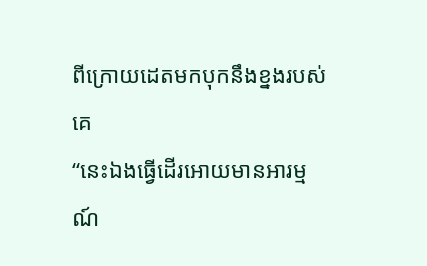ពីក្រោយដេតមកបុកនឹងខ្នងរបស់គេ
“នេះឯងធ្វើដើរអោយមានអារម្មណ៍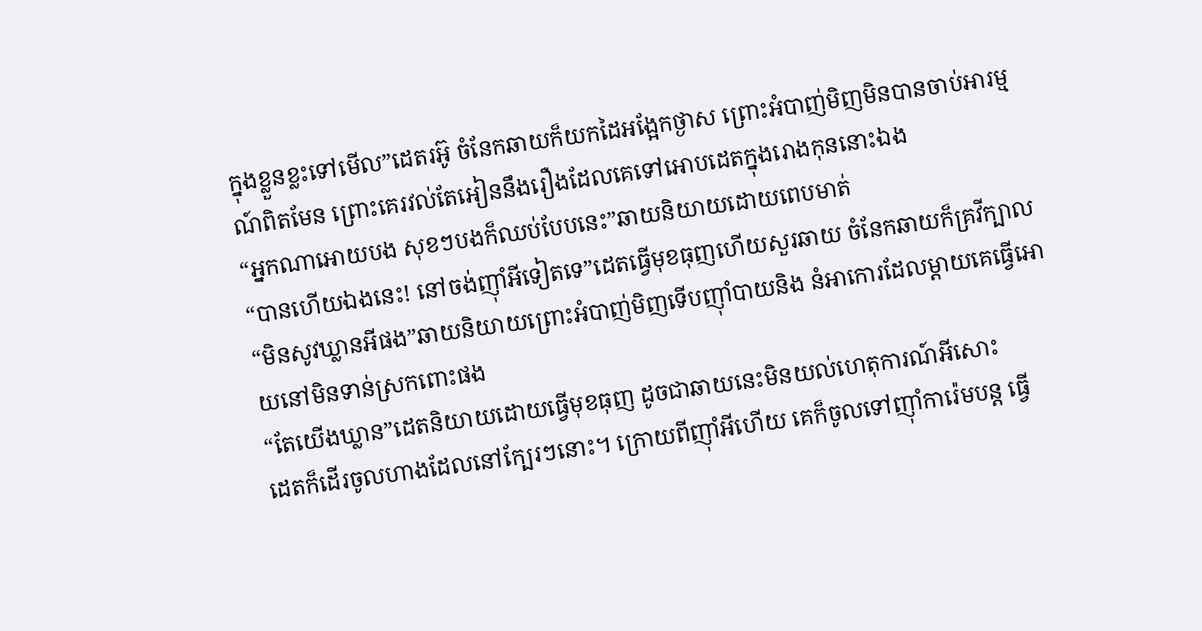ក្នុងខ្លួនខ្លះទៅមើល”ដេតរអ៊ូ ចំនែកឆាយក៏យកដៃអង្អែកថ្ងាស ព្រោះអំបាញ់មិញមិនបានចាប់អារម្មណ៍ពិតមែន ព្រោះគេរវល់តែអៀននឹងរឿងដែលគេទៅអោបដេតក្នុងរោងកុននោះឯង
“អ្នកណាអោយបង សុខៗបងក៏ឈប់បែបនេះ”ឆាយនិយាយដោយពេបមាត់
“បានហើយឯងនេះ! នៅចង់ញ៉ាំអីទៀតទេ”ដេតធ្វើមុខធុញហើយសួរឆាយ ចំនែកឆាយក៏គ្រវីក្បាល
“មិនសូវឃ្លានអីផង”ឆាយនិយាយព្រោះអំបាញ់មិញទើបញ៉ាំបាយនិង នំអាកោរដែលម្តាយគេធ្វើអោយនៅមិនទាន់ស្រកពោះផង
“តែយើងឃ្លាន”ដេតនិយាយដោយធ្វើមុខធុញ ដូចជាឆាយនេះមិនយល់ហេតុការណ៍អីសោះ
ដេតក៏ដើរចូលហាងដែលនៅក្បែរៗនោះ។ ក្រោយពីញ៉ាំអីហើយ គេក៏ចូលទៅញ៉ាំការ៉េមបន្ត ធ្វើ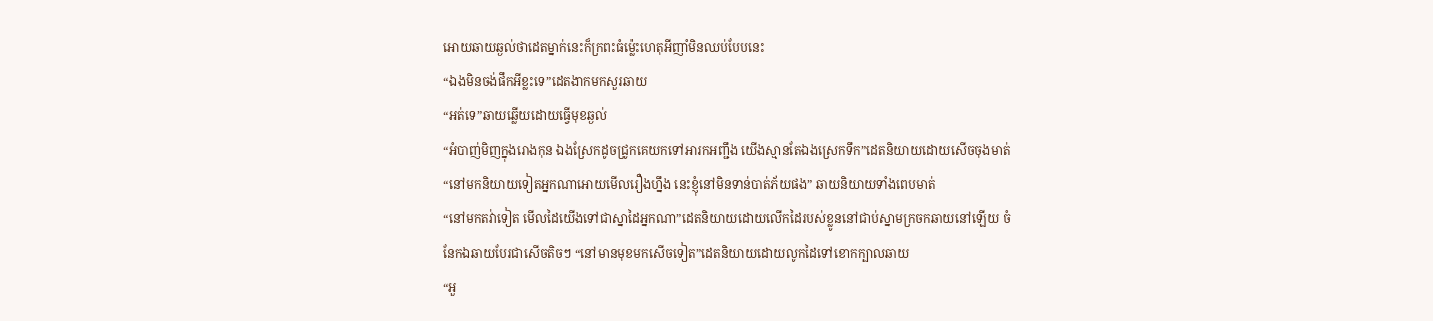អោយឆាយឆ្ងល់ថាដេតម្នាក់នេះក៏ក្រពះធំម្ល៉េះហេតុអីញាំមិនឈប់បែបនេះ
“ឯងមិនចង់ផឹកអីខ្លះទេ”ដេតងាកមកសួរឆាយ
“អត់ទេ”ឆាយឆ្លើយដោយធ្វើមុខឆ្ងល់
“អំបាញ់មិញក្នុងរោងកុន ឯងស្រែកដូចជ្រូកគេយកទៅអារកអញ្ជឹង យើងស្មានតែឯងស្រេកទឹក”ដេតនិយាយដោយសើចចុងមាត់
“នៅមកនិយាយទៀតអ្នកណាអោយមើលរឿងហ្នឹង នេះខ្ញុំនៅមិនទាន់បាត់ភ័យផង” ឆាយនិយាយទាំងពេបមាត់
“នៅមកតវ់ាទៀត មើលដៃយើងទៅជាស្នាដៃអ្នកណា”ដេតនិយាយដោយលើកដៃរបស់ខ្លូននៅជាប់ស្នាមក្រចកឆាយនៅឡើយ ចំនែកឯឆាយបែរជាសើចតិចៗ “នៅមានមុខមកសើចទៀត”ដេតនិយាយដោយលូកដៃទៅខោកក្បាលឆាយ
“អួ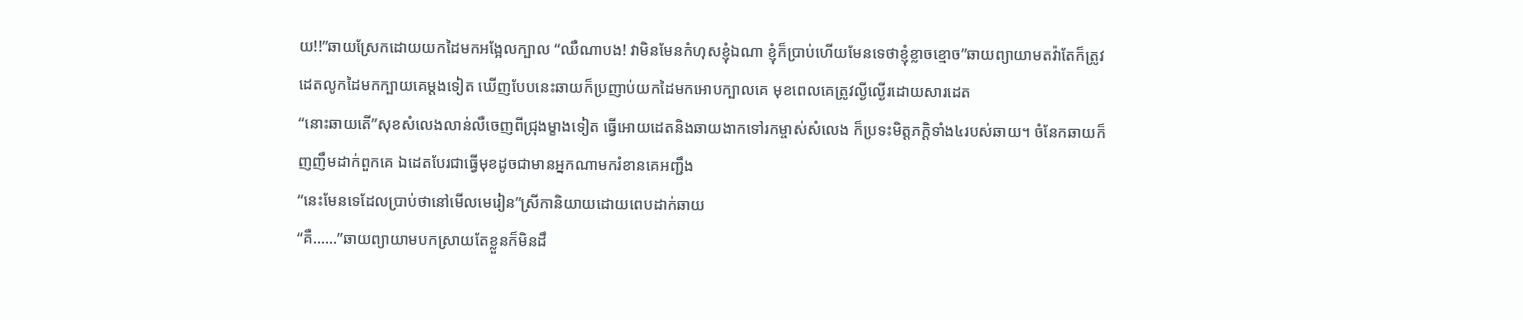យ!!”ឆាយស្រែកដោយយកដៃមកអង្អែលក្បាល “ឈឺណាបង! វាមិនមែនកំហុសខ្ញុំឯណា ខ្ញុំក៏ប្រាប់ហើយមែនទេថាខ្ញុំខ្លាចខ្មោច”ឆាយព្យាយាមតវ៉ាតែក៏ត្រូវដេតលូកដៃមកក្បាយគេម្តងទៀត ឃើញបែបនេះឆាយក៏ប្រញាប់យកដៃមកអោបក្បាលគេ មុខពេលគេត្រូវល្ងីល្ងើរដោយសារដេត
“នោះឆាយតើ”សុខសំលេងលាន់លឺចេញពីជ្រុងម្ខាងទៀត ធ្វើអោយដេតនិងឆាយងាកទៅរកម្ចាស់សំលេង ក៏ប្រទះមិត្តភក្តិទាំង៤របស់ឆាយ។ ចំនែកឆាយក៏ញញឹមដាក់ពួកគេ ឯដេតបែរជាធ្វើមុខដូចជាមានអ្នកណាមករំខានគេអញ្ជឹង
“នេះមែនទេដែលប្រាប់ថានៅមើលមេរៀន”ស្រីកានិយាយដោយពេបដាក់ឆាយ
“គឺ……”ឆាយព្យាយាមបកស្រាយតែខ្លួនក៏មិនដឹ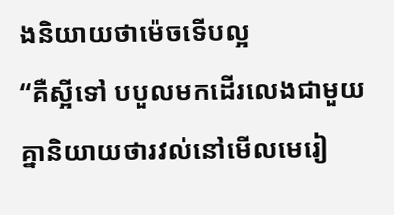ងនិយាយថាម៉េចទើបល្អ
“គឺស្អីទៅ បបួលមកដើរលេងជាមួយគ្នានិយាយថារវល់នៅមើលមេរៀ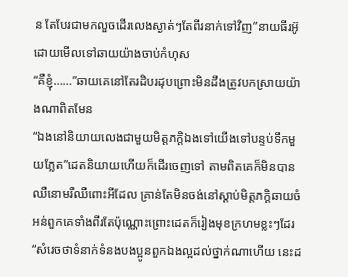ន តែបែរជាមកលួចដើរលេងស្ងាត់ៗតែពីរនាក់ទៅវិញ”នាយធីរអ៊ូដោយមើលទៅឆាយយ៉ាងចាប់កំហុស
“គឺខ្ញុំ……”ឆាយគេនៅតែរដិបរដុបព្រោះមិនដឹងត្រូវបកស្រាយយ៉ាងណាពិតមែន
“ឯងនៅនិយាយលេងជាមួយមិត្តភក្តិឯងទៅយើងទៅបន្ទប់ទឹកមួយភ្លែត”ដេតនិយាយហើយក៏ដើរចេញទៅ តាមពិតគេក៏មិនបានឈឺនោមរឺឈឺពោះអីដែល គ្រាន់តែមិនចង់នៅស្តាប់មិត្តភក្តិឆាយចំអន់ពួកគេទាំងពីរតែប៉ុណ្ណោះព្រោះដេតក៏រៀងមុខក្រហមខ្លះៗដែរ
“សំរេចថាទំនាក់ទំនងបងប្អូនពួកឯងល្អដល់ថ្នាក់ណាហើយ នេះដ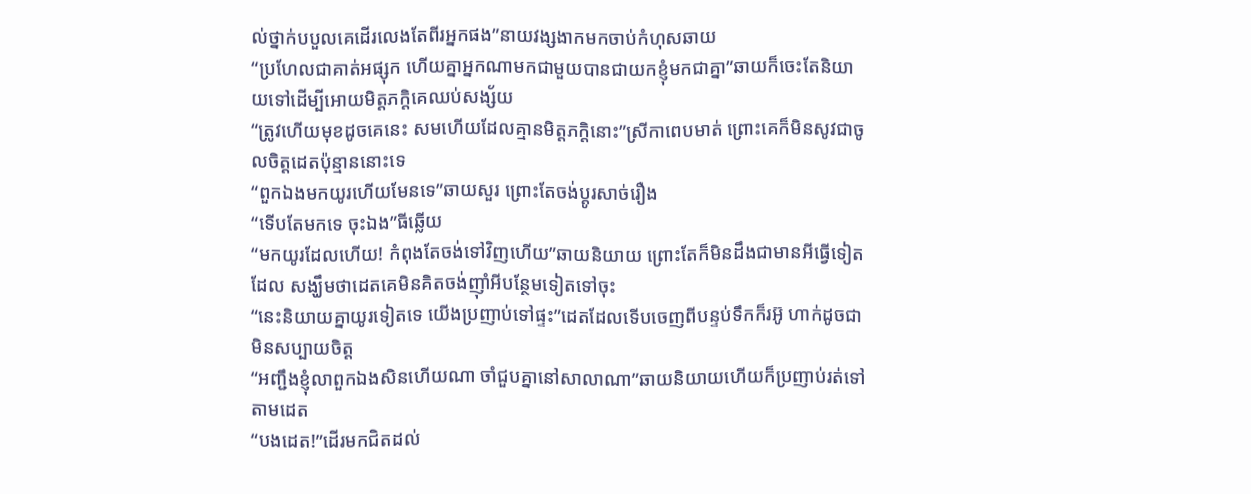ល់ថ្នាក់បបួលគេដើរលេងតែពីរអ្នកផង”នាយវង្សងាកមកចាប់កំហុសឆាយ
“ប្រហែលជាគាត់អផ្សុក ហើយគ្នាអ្នកណាមកជាមួយបានជាយកខ្ញុំមកជាគ្នា”ឆាយក៏ចេះតែនិយាយទៅដើម្បីអោយមិត្តភក្តិគេឈប់សង្ស័យ
“ត្រូវហើយមុខដូចគេនេះ សមហើយដែលគ្មានមិត្តភក្តិនោះ”ស្រីកាពេបមាត់ ព្រោះគេក៏មិនសូវជាចូលចិត្តដេតប៉ុន្មាននោះទេ
“ពួកឯងមកយូរហើយមែនទេ”ឆាយសួរ ព្រោះតែចង់ប្តូរសាច់រឿង
“ទើបតែមកទេ ចុះឯង”ធីឆ្លើយ
“មកយូរដែលហើយ! កំពុងតែចង់ទៅវិញហើយ”ឆាយនិយាយ ព្រោះតែក៏មិនដឹងជាមានអីធ្វើទៀតដែល សង្ឃឹមថាដេតគេមិនគិតចង់ញ៉ាំអីបន្ថែមទៀតទៅចុះ
“នេះនិយាយគ្នាយូរទៀតទេ យើងប្រញាប់ទៅផ្ទះ”ដេតដែលទើបចេញពីបន្ទប់ទឹកក៏រអ៊ូ ហាក់ដូចជាមិនសប្បាយចិត្ត
“អញ្ជឹងខ្ញុំលាពួកឯងសិនហើយណា ចាំជួបគ្នានៅសាលាណា”ឆាយនិយាយហើយក៏ប្រញាប់រត់ទៅតាមដេត
“បងដេត!”ដើរមកជិតដល់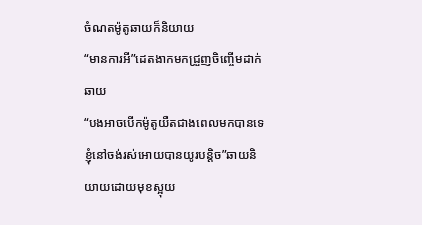ចំណតម៉ូតូឆាយក៏និយាយ
“មានការអី”ដេតងាកមកជ្រួញចិញ្ចើមដាក់ឆាយ
“បងអាចបើកម៉ូតូយឺតជាងពេលមកបានទេ ខ្ញុំនៅចង់រស់អោយបានយូរបន្តិច”ឆាយនិយាយដោយមុខស្អុយ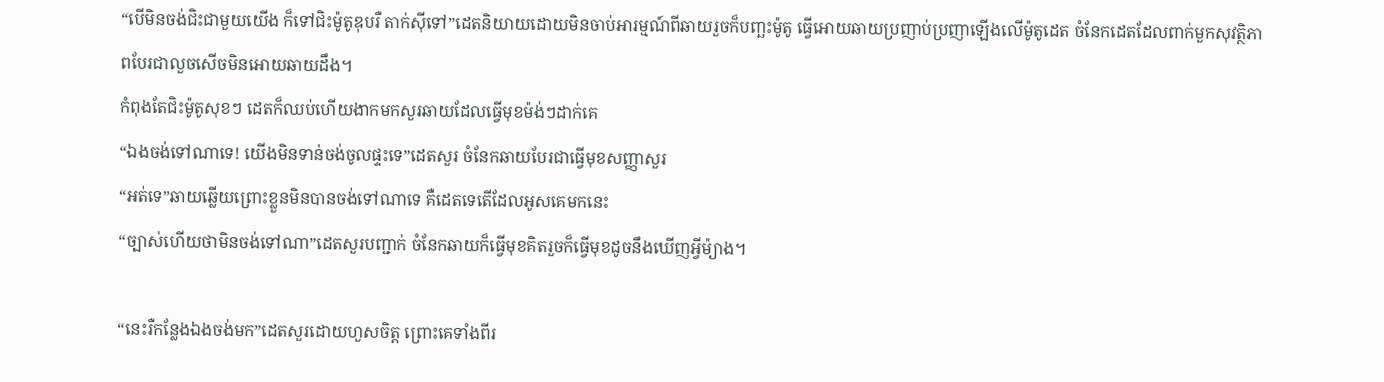“បើមិនចង់ជិះជាមួយយើង ក៏ទៅជិះម៉ូតូឌុបរឺ តាក់ស៊ីទៅ”ដេតនិយាយដោយមិនចាប់អារម្មណ៍ពីឆាយរួចក៏បញ្ឆះម៉ូតូ ធ្វើអោយឆាយប្រញាប់ប្រញាឡើងលើម៉ូតូដេត ចំនែកដេតដែលពាក់មួកសុវត្ថិភាពបែរជាលួចសើចមិនអោយឆាយដឹង។
កំពុងតែជិះម៉ូតូសុខៗ ដេតក៏ឈប់ហើយងាកមកសួរឆាយដែលធ្វើមុខម៉ង់ៗដាក់គេ
“ឯងចង់ទៅណាទេ! យើងមិនទាន់ចង់ចូលផ្ទះទេ”ដេតសួរ ចំនែកឆាយបែរជាធ្វើមុខសញ្ញាសួរ
“អត់ទេ”ឆាយឆ្លើយព្រោះខ្លួនមិនបានចង់ទៅណាទេ គឺដេតទេតើដែលអូសគេមកនេះ
“ច្បាស់ហើយថាមិនចង់ទៅណា”ដេតសួរបញ្ជាក់ ចំនែកឆាយក៏ធ្វើមុខគិតរួចក៏ធ្វើមុខដូចនឹងឃើញអ្វីម៉្យាង។

“នេះរឺកន្លែងឯងចង់មក”ដេតសួរដោយហួសចិត្ត ព្រោះគេទាំងពីរ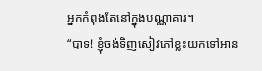អ្នកកំពុងតែនៅក្នុងបណ្ណាគារ។
“បាទ! ខ្ញុំចង់ទិញសៀវភៅខ្លះយកទៅអាន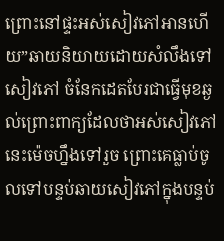ព្រោះនៅផ្ទះអស់សៀវភៅអានហើយ”ឆាយនិយាយដោយសំលឹងទៅសៀវភៅ ចំនែកដេតបែរជាធ្វើមុខឆ្ងល់ព្រោះពាក្យដែលថាអស់សៀវភៅនេះម៉េចហ្នឹងទៅរួច ព្រោះគេធ្លាប់ចូលទៅបន្ទប់ឆាយសៀវភៅក្នុងបន្ទប់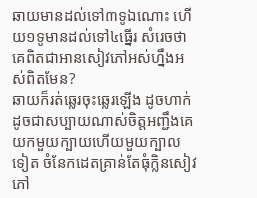ឆាយមានដល់ទៅ៣ទូឯណោះ ហើយ១ទូមានដល់ទៅ៤ធ្នើរ សំរេចថាគេពិតជាអានសៀវភៅអស់ហ្នឹងអស់ពិតមែន?
ឆាយក៏រត់ឆ្លេរចុះឆ្លេរឡើង ដូចហាក់ដូចជាសប្បាយណាស់ចិត្តអញ្ជឹងគេយកមួយក្បាយហើយមួយក្បាលទៀត ចំនែកដេតគ្រាន់តែធុំក្លិនសៀវភៅ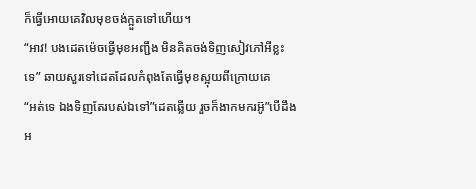ក៏ធ្វើអោយគេវិលមុខចង់ក្អួតទៅហើយ។
“អាវ! បងដេតម៉េចធ្វើមុខអញ្ជឹង មិនគិតចង់ទិញសៀវភៅអីខ្លះទេ” ឆាយសួរទៅដេតដែលកំពុងតែធ្វើមុខស្អុយពីក្រោយគេ
“អត់ទេ ឯងទិញតែរបស់ឯទៅ”ដេតឆ្លើយ រួចក៏ងាកមករអ៊ូ”បើដឹងអ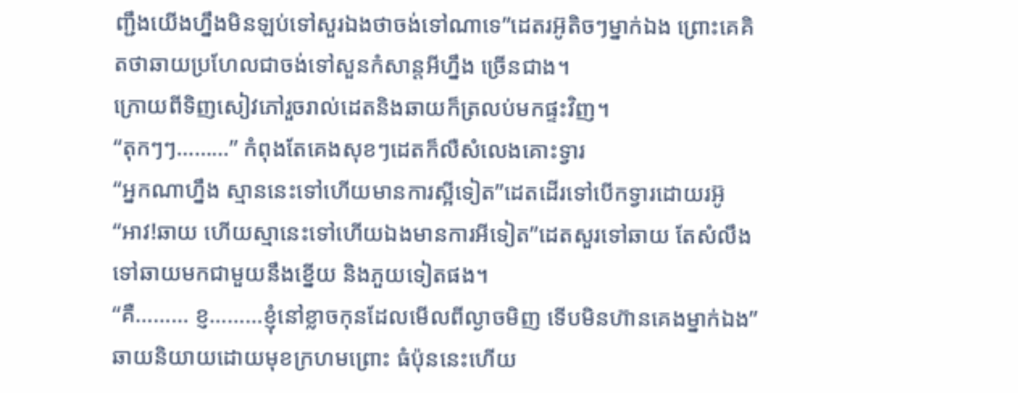ញ្ជឹងយើងហ្នឹងមិនឡប់ទៅសួរឯងថាចង់ទៅណាទេ”ដេតរអ៊ូតិចៗម្នាក់ឯង ព្រោះគេគិតថាឆាយប្រហែលជាចង់ទៅសួនកំសាន្តអីហ្នឹង ច្រើនជាង។
ក្រោយពីទិញសៀវភៅរួចរាល់ដេតនិងឆាយក៏ត្រលប់មកផ្ទះវិញ។
“តុកៗៗ………” កំពុងតែគេងសុខៗដេតក៏លឺសំលេងគោះទ្វារ
“អ្នកណាហ្នឹង ស្មាននេះទៅហើយមានការស្អីទៀត”ដេតដើរទៅបើកទ្វារដោយរអ៊ូ
“អាវ!ឆាយ ហើយស្មានេះទៅហើយឯងមានការអីទៀត”ដេតសួរទៅឆាយ តែសំលឹងទៅឆាយមកជាមួយនឹងខ្នើយ និងភួយទៀតផង។
“គឺ……… ខ្ញ………ខ្ញុំនៅខ្លាចកុនដែលមើលពីល្ងាចមិញ ទើបមិនហ៊ានគេងម្នាក់ឯង”ឆាយនិយាយដោយមុខក្រហមព្រោះ ធំប៉ុននេះហើយ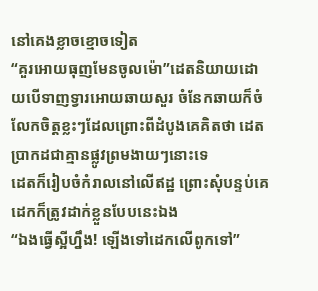នៅគេងខ្លាចខ្មោចទៀត
“គួរអោយធុញមែនចូលម៉ោ”ដេតនិយាយដោយបើទាញទ្វារអោយឆាយសួរ ចំនែកឆាយក៏ចំលែកចិត្តខ្លះៗដែលព្រោះពីដំបូងគេគិតថា ដេតប្រាកដជាគ្មានផ្លូវព្រមងាយៗនោះទេ
ដេតក៏រៀបចំកំរាលនៅលើឥដ្ឋ ព្រោះសុំបន្ទប់គេដេកក៏ត្រូវដាក់ខ្លួនបែបនេះឯង
“ឯងធ្វើស្អីហ្នឹង! ឡើងទៅដេកលើពូកទៅ”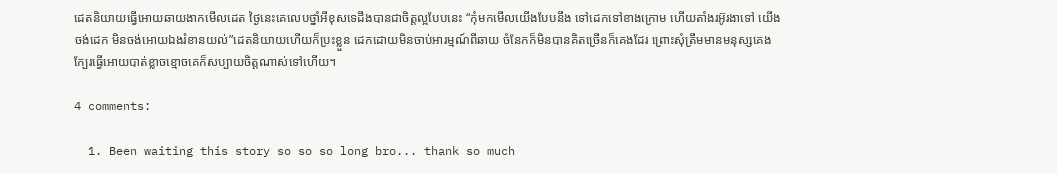ដេតនិយាយធ្វើអោយឆាយងាកមើលដេត ថ្ងៃនេះគេលេបថ្នាំអីខុសទេដឹងបានជាចិត្តល្អបែបនេះ “កុំមកមើលយើងបែបនឹង ទៅដេកទៅខាងក្រោម ហើយតាំងរអ៊ូរងាទៅ យើងចង់ដេក មិនចង់អោយឯងរំខានយល់”ដេតនិយាយហើយក៏ប្រះខ្លួន ដេកដោយមិនចាប់អារម្មណ៍ពីឆាយ ចំនែកក៏មិនបានគិតច្រើនក៏គេងដែរ ព្រោះសុំត្រឹមមានមនុស្សគេងក្បែរធ្វើអោយបាត់ខ្លាចខ្មោចគេក៏សប្បាយចិត្តណាស់ទៅហើយ។

4 comments:

  1. Been waiting this story so so so long bro... thank so much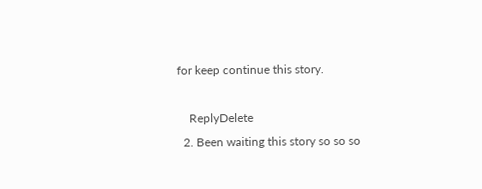for keep continue this story.

    ReplyDelete
  2. Been waiting this story so so so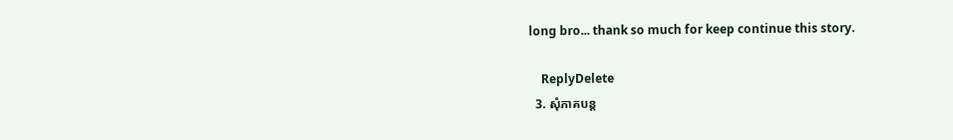long bro... thank so much for keep continue this story.

    ReplyDelete
  3. សុំភាគបន្ត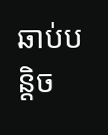ឆាប់បន្តិច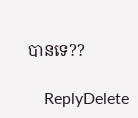បានទេ??

    ReplyDelete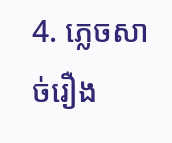4. ភ្លេចសាច់រឿង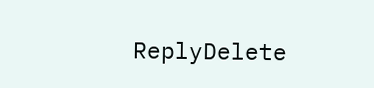ReplyDelete